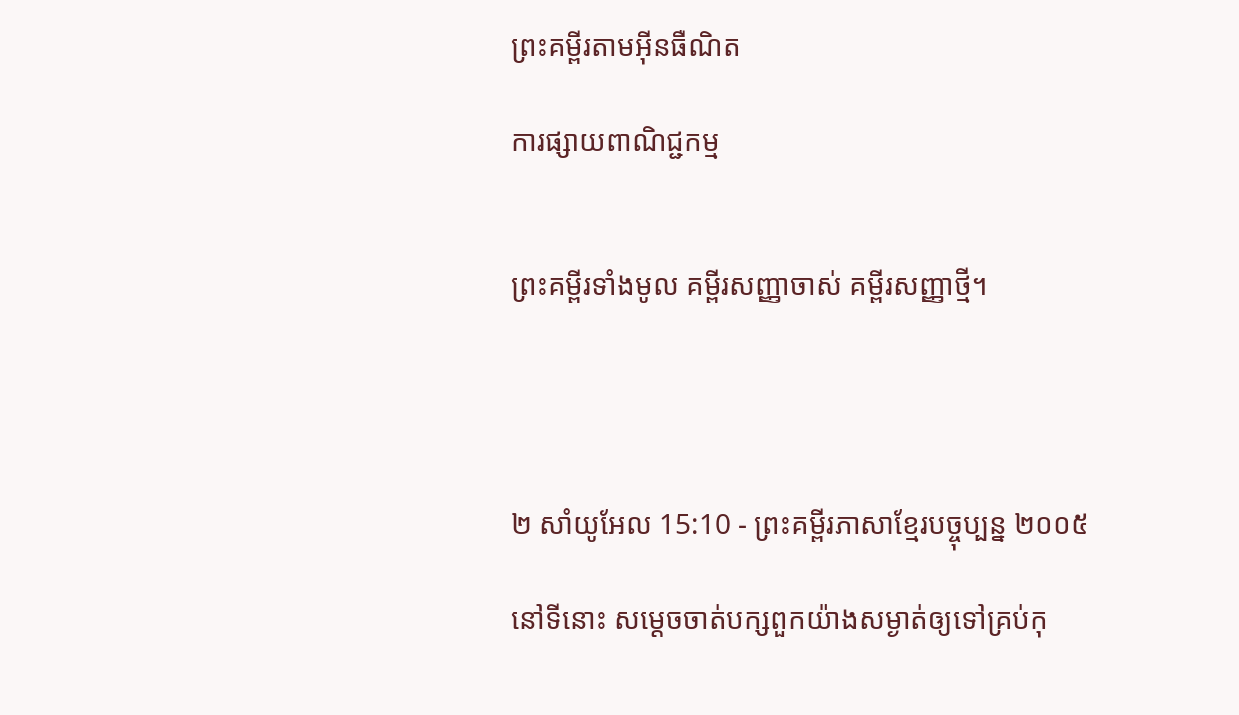ព្រះគម្ពីរតាមអ៊ីនធឺណិត

ការផ្សាយពាណិជ្ជកម្ម


ព្រះគម្ពីរទាំងមូល គម្ពីរសញ្ញាចាស់ គម្ពីរសញ្ញាថ្មី។




២ សាំ‌យូ‌អែល 15:10 - ព្រះគម្ពីរភាសាខ្មែរបច្ចុប្បន្ន ២០០៥

នៅទីនោះ សម្ដេចចាត់បក្សពួកយ៉ាងសម្ងាត់ឲ្យទៅគ្រប់កុ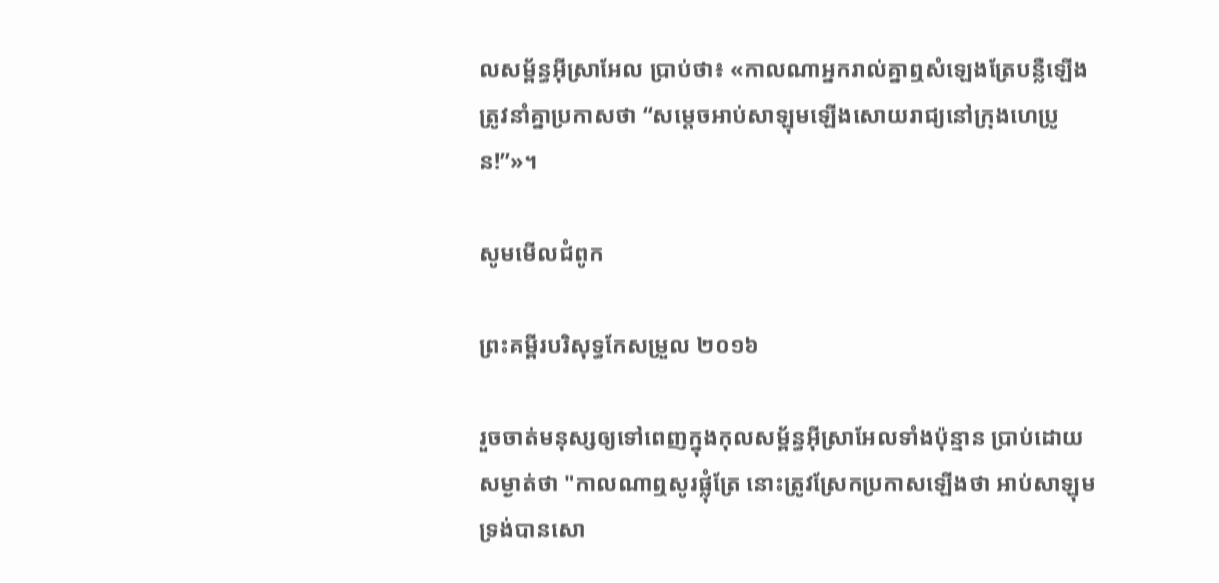ល‌សម្ព័ន្ធអ៊ីស្រា‌អែល ប្រាប់ថា៖ «កាលណាអ្នករាល់គ្នាឮសំឡេងត្រែបន្លឺឡើង ត្រូវនាំគ្នាប្រកាសថា “សម្ដេចអាប់‌សាឡុមឡើងសោយរាជ្យនៅក្រុងហេប្រូន!”»។

សូមមើលជំពូក

ព្រះគម្ពីរបរិសុទ្ធកែសម្រួល ២០១៦

រួចចាត់មនុស្សឲ្យទៅពេញក្នុងកុល‌សម្ព័ន្ធអ៊ីស្រា‌អែលទាំងប៉ុន្មាន ប្រាប់ដោយសម្ងាត់ថា "កាលណាឮសូរផ្លុំត្រែ នោះត្រូវស្រែកប្រកាសឡើងថា អាប់សា‌ឡុម ទ្រង់បានសោ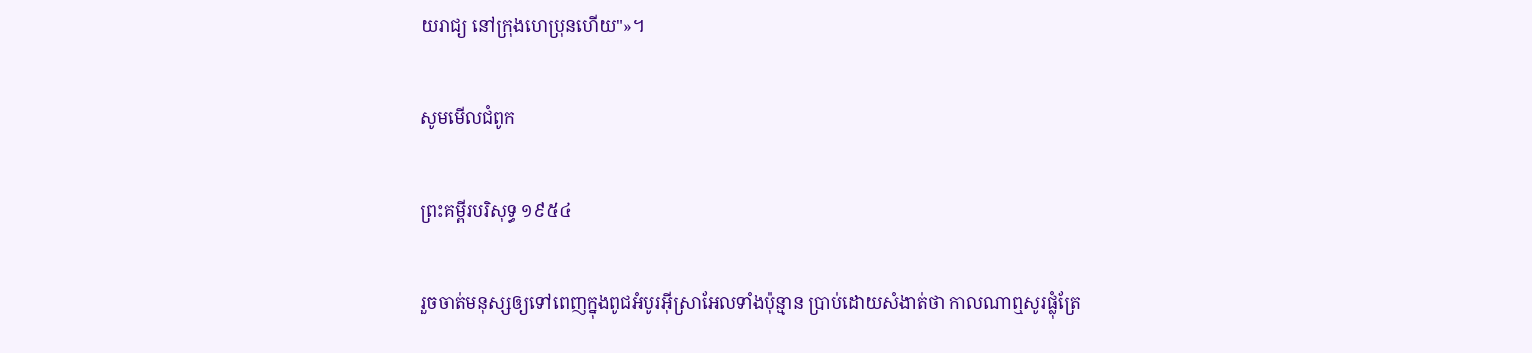យ‌រាជ្យ នៅក្រុងហេប្រុនហើយ"»។

សូមមើលជំពូក

ព្រះគម្ពីរបរិសុទ្ធ ១៩៥៤

រួចចាត់មនុស្សឲ្យទៅពេញក្នុងពូជអំបូរអ៊ីស្រាអែលទាំងប៉ុន្មាន ប្រាប់ដោយសំងាត់ថា កាលណាឮសូរផ្លុំត្រែ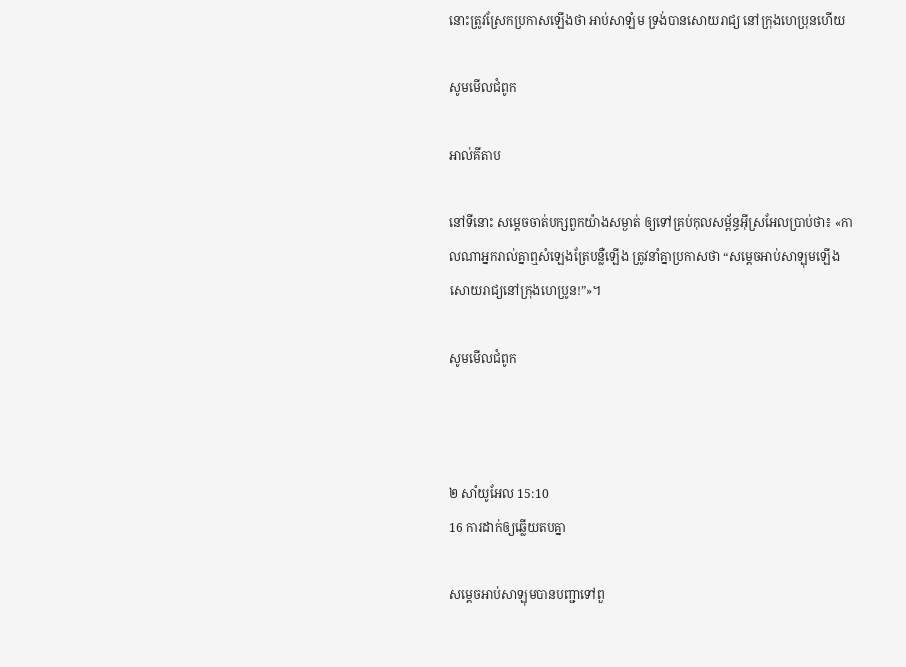នោះត្រូវស្រែកប្រកាសឡើងថា អាប់‌សា‌ឡំម ទ្រង់បានសោយ‌រាជ្យ នៅក្រុងហេប្រុនហើយ

សូមមើលជំពូក

អាល់គីតាប

នៅទីនោះ សម្តេចចាត់បក្សពួកយ៉ាងសម្ងាត់ ឲ្យទៅគ្រប់កុល‌សម្ព័ន្ធអ៊ីស្រ‌អែលប្រាប់ថា៖ «កាលណាអ្នករាល់គ្នាឮសំឡេងត្រែបន្លឺឡើង ត្រូវនាំគ្នាប្រកាសថា “សម្តេចអាប់‌សាឡុមឡើងសោយរាជ្យនៅក្រុងហេ‌ប្រូន!”»។

សូមមើលជំពូក



២ សាំ‌យូ‌អែល 15:10
16 ការដាក់ឲ្យឆ្លើយតបគ្នា

សម្ដេចអាប់សាឡុមបានបញ្ជាទៅពួ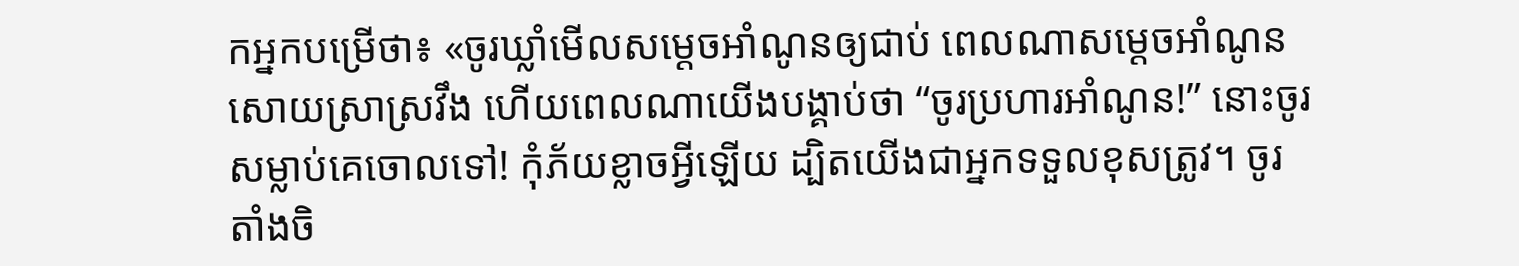កអ្នកបម្រើថា៖ «ចូរឃ្លាំមើលសម្ដេចអាំណូនឲ្យជាប់ ពេលណាសម្ដេចអាំណូនសោយស្រាស្រវឹង ហើយពេលណាយើងបង្គាប់ថា “ចូរប្រហារអាំណូន!” នោះចូរសម្លាប់គេចោលទៅ! កុំភ័យខ្លាចអ្វីឡើយ ដ្បិតយើងជាអ្នកទទួលខុសត្រូវ។ ចូរតាំងចិ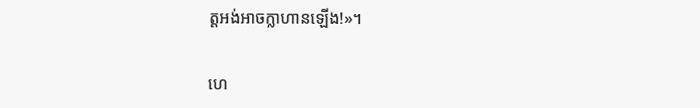ត្តអង់‌អាចក្លាហានឡើង!»។


ហេ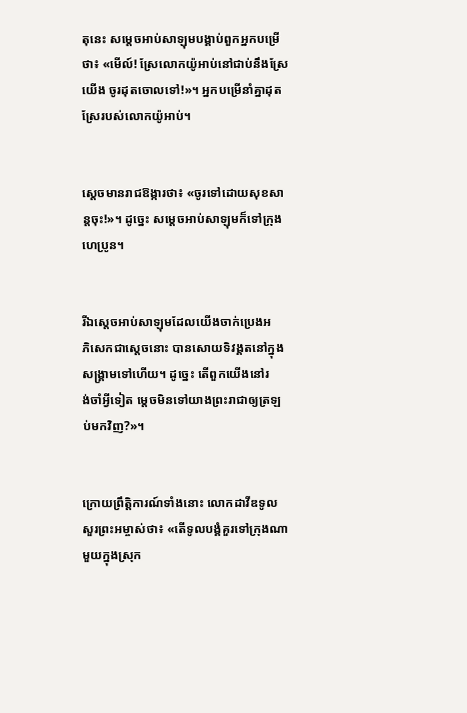តុនេះ សម្ដេចអាប់‌សាឡុមបង្គាប់ពួកអ្នកបម្រើថា៖ «មើល៍! ស្រែលោកយ៉ូអាប់នៅជាប់នឹងស្រែយើង ចូរដុតចោលទៅ!»។ អ្នកបម្រើនាំគ្នាដុតស្រែរបស់លោកយ៉ូអាប់។


ស្ដេចមានរាជ‌ឱង្ការថា៖ «ចូរទៅដោយសុខ‌សាន្តចុះ!»។ ដូច្នេះ សម្ដេចអាប់‌សាឡុមក៏ទៅក្រុងហេប្រូន។


រីឯស្ដេចអាប់‌សា‌ឡុមដែលយើងចាក់ប្រេងអភិ‌សេកជាស្ដេចនោះ បានសោយទិវង្គតនៅក្នុងសង្គ្រាមទៅហើយ។ ដូច្នេះ តើពួកយើងនៅរង់‌ចាំអ្វីទៀត ម្ដេចមិនទៅយាងព្រះ‌រាជាឲ្យត្រឡប់មកវិញ?»។


ក្រោយព្រឹត្តិ‌ការណ៍ទាំងនោះ លោកដាវីឌទូលសួរព្រះ‌អម្ចាស់ថា៖ «តើទូលបង្គំគួរទៅក្រុងណាមួយក្នុងស្រុក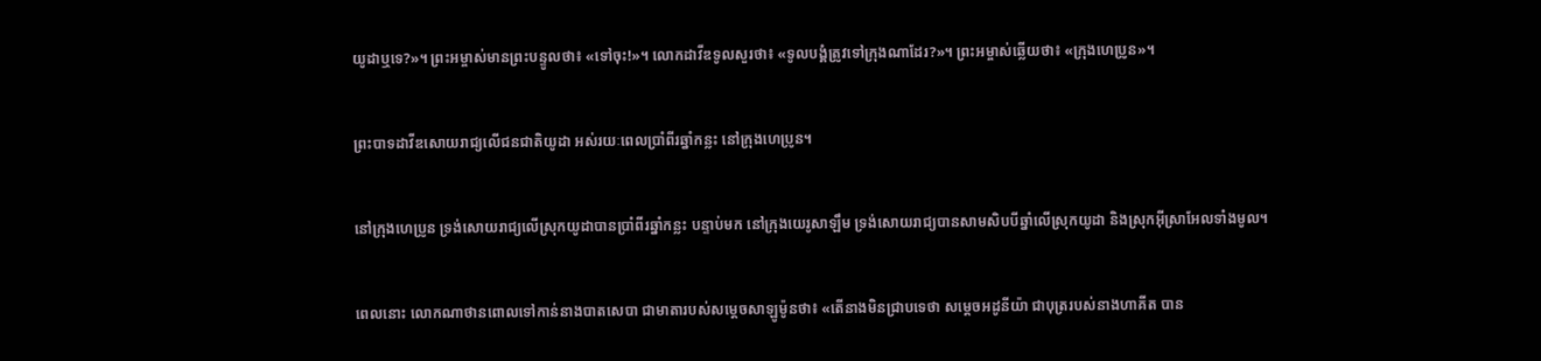យូដាឬទេ?»។ ព្រះ‌អម្ចាស់មានព្រះ‌បន្ទូលថា៖ «ទៅចុះ!»។ លោកដាវីឌទូលសួរថា៖ «ទូលបង្គំត្រូវទៅក្រុងណាដែរ?»។ ព្រះ‌អម្ចាស់ឆ្លើយថា៖ «ក្រុងហេប្រូន»។


ព្រះ‌បាទដាវីឌសោយរាជ្យលើជន‌ជាតិយូដា អស់រយៈពេលប្រាំ‌ពីរឆ្នាំកន្លះ នៅក្រុងហេប្រូន។


នៅក្រុងហេប្រូន ទ្រង់សោយរាជ្យលើស្រុកយូដាបានប្រាំ‌ពីរឆ្នាំកន្លះ បន្ទាប់មក នៅក្រុងយេរូ‌សាឡឹម ទ្រង់សោយរាជ្យបានសាម‌សិបបីឆ្នាំលើស្រុកយូដា និងស្រុកអ៊ីស្រា‌អែលទាំងមូល។


ពេលនោះ លោកណាថានពោលទៅកាន់នាងបាត‌សេ‌បា ជាមាតារបស់សម្ដេចសាឡូម៉ូនថា៖ «តើនាងមិនជ្រាបទេថា សម្ដេចអដូ‌នី‌យ៉ា ជាបុត្ររបស់នាងហាគីត បាន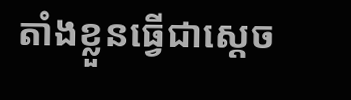តាំងខ្លួនធ្វើជាស្ដេច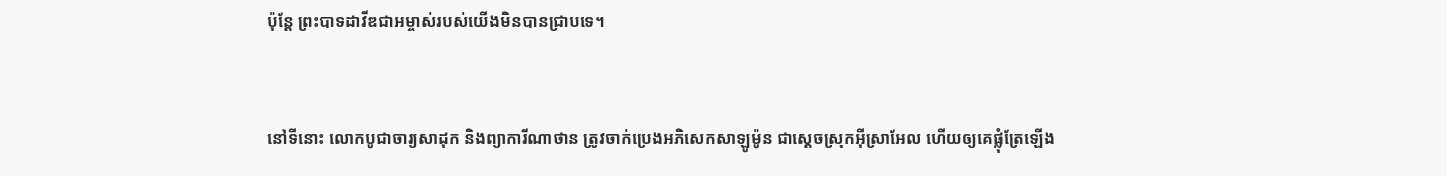ប៉ុន្តែ ព្រះ‌បាទដាវីឌជាអម្ចាស់របស់យើងមិនបានជ្រាបទេ។


នៅទីនោះ លោកបូជា‌ចារ្យសាដុក និងព្យាការីណាថាន ត្រូវចាក់ប្រេងអភិសេកសាឡូម៉ូន ជាស្ដេចស្រុកអ៊ីស្រា‌អែល ហើយឲ្យគេផ្លុំត្រែឡើង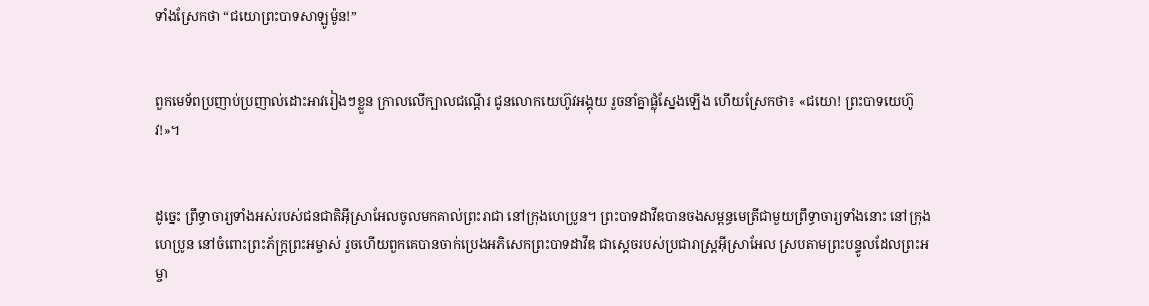ទាំងស្រែកថា “ជយោព្រះ‌បាទសាឡូម៉ូន!”


ពួកមេ‌ទ័ពប្រញាប់‌ប្រញាល់ដោះអាវរៀងៗខ្លួន ក្រាលលើក្បាលជណ្ដើរ ជូនលោកយេហ៊ូវអង្គុយ រួចនាំគ្នាផ្លុំស្នែងឡើង ហើយស្រែកថា៖ «ជយោ! ព្រះ‌បាទយេហ៊ូវ!»។


ដូច្នេះ ព្រឹទ្ធា‌ចារ្យទាំងអស់របស់ជន‌ជាតិអ៊ីស្រា‌អែលចូលមកគាល់ព្រះ‌រាជា នៅក្រុងហេប្រូន។ ព្រះ‌បាទដាវីឌបានចងសម្ពន្ធ‌មេត្រីជាមួយព្រឹទ្ធា‌ចារ្យទាំងនោះ នៅក្រុងហេប្រូន នៅចំពោះព្រះ‌ភ័ក្ត្រព្រះ‌អម្ចាស់ រួចហើយពួកគេបានចាក់ប្រេងអភិ‌សេកព្រះ‌បាទដាវីឌ ជាស្ដេចរបស់ប្រជា‌រាស្ត្រអ៊ីស្រា‌អែល ស្របតាមព្រះ‌បន្ទូលដែលព្រះ‌អម្ចា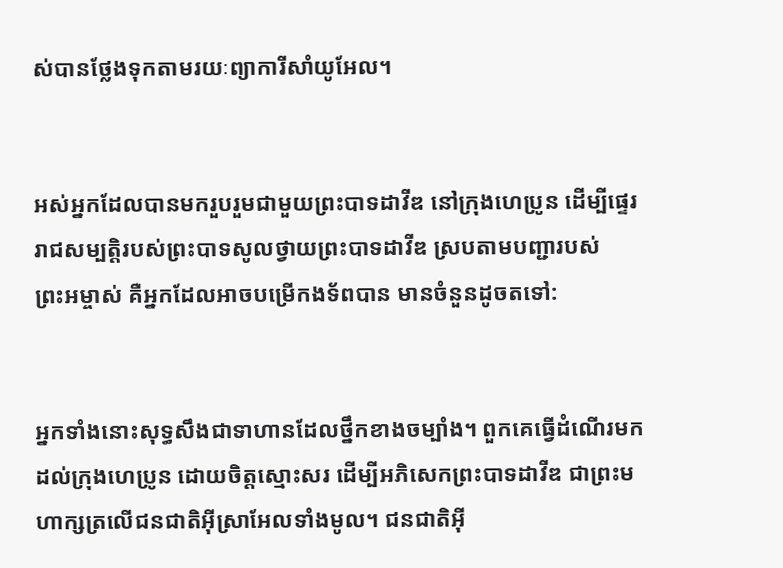ស់បានថ្លែងទុកតាមរយៈព្យាការីសាំយូ‌អែល។


អស់អ្នកដែលបានមករួប‌រួមជាមួយព្រះ‌បាទដាវីឌ នៅក្រុងហេប្រូន ដើម្បីផ្ទេររាជសម្បត្តិរបស់ព្រះ‌បាទសូលថ្វាយព្រះ‌បាទដាវីឌ ស្របតាមបញ្ជារបស់ព្រះ‌អម្ចាស់ គឺអ្នកដែលអាចបម្រើកង‌ទ័ពបាន មានចំនួនដូចតទៅ:


អ្នកទាំងនោះសុទ្ធ‌សឹងជាទាហានដែលថ្នឹកខាងចម្បាំង។ ពួកគេធ្វើដំណើរមកដល់ក្រុងហេប្រូន ដោយចិត្តស្មោះសរ ដើម្បីអភិសេកព្រះ‌បាទដាវីឌ ជាព្រះមហា‌ក្សត្រលើជន‌ជាតិអ៊ីស្រា‌អែលទាំងមូល។ ជន‌ជាតិអ៊ី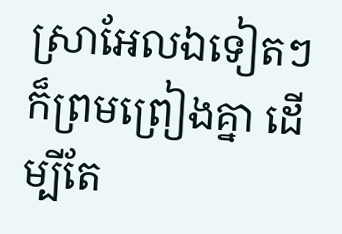ស្រា‌អែលឯទៀតៗក៏ព្រមព្រៀងគ្នា ដើម្បីតែ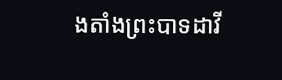ង‌តាំងព្រះ‌បាទដាវី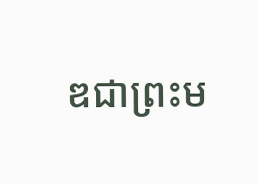ឌជាព្រះ‌ម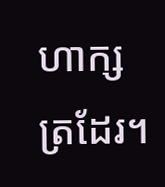ហា‌ក្សត្រដែរ។